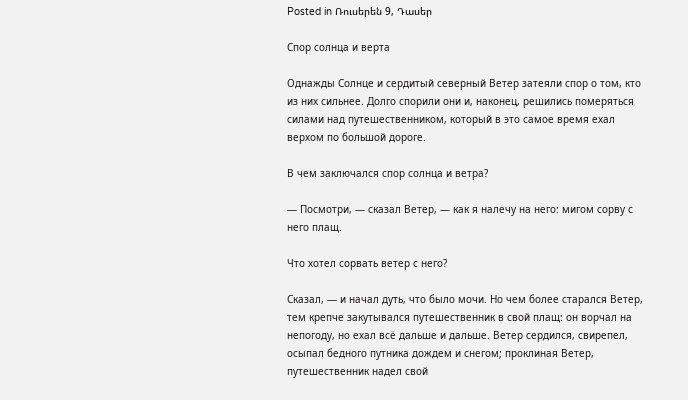Posted in Ռուսերեն 9, Դասեր

Спор солнца и верта

Однажды Солнце и сердитый северный Ветер затеяли спор о том, кто из них сильнее. Долго спорили они и, наконец, решились померяться силами над путешественником, который в это самое время ехал верхом по большой дороге.

В чем заключался спор солнца и ветра?

— Посмотри, — сказал Ветер, — как я налечу на него: мигом сорву с него плащ.

Что хотел сорвать ветер с него?

Сказал, — и начал дуть, что было мочи. Но чем более старался Ветер, тем крепче закутывался путешественник в свой плащ: он ворчал на непогоду, но ехал всё дальше и дальше. Ветер сердился, свирепел, осыпал бедного путника дождем и снегом; проклиная Ветер, путешественник надел свой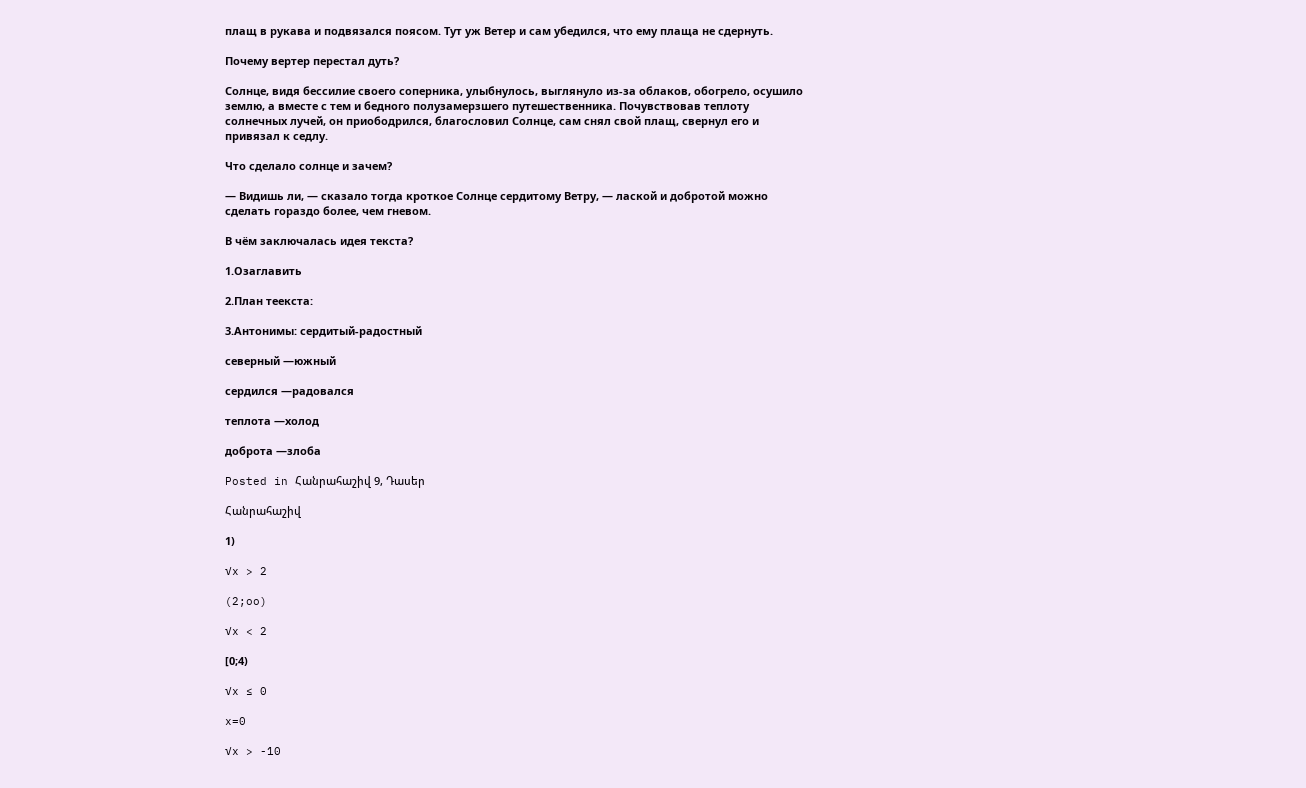плащ в рукава и подвязался поясом. Тут уж Ветер и сам убедился, что ему плаща не сдернуть.

Почему вертер перестал дуть?

Солнце, видя бессилие своего соперника, улыбнулось, выглянуло из-за облаков, обогрело, осушило землю, а вместе с тем и бедного полузамерзшего путешественника. Почувствовав теплоту солнечных лучей, он приободрился, благословил Солнце, сам снял свой плащ, свернул его и привязал к седлу.

Что сделало солнце и зачем?

— Видишь ли, — сказало тогда кроткое Солнце сердитому Ветру, — лаской и добротой можно сделать гораздо более, чем гневом.

В чём заключалась идея текста?

1.Озаглавить

2.План теекста:

3.Антонимы: сердитый-радостный

северный —южный

сердился —радовался

теплота —холод

доброта —злоба

Posted in Հանրահաշիվ 9, Դասեր

Հանրահաշիվ

1)

√x > 2

(2;oo)

√x < 2

[0;4)

√x ≤ 0

x=0

√x > -10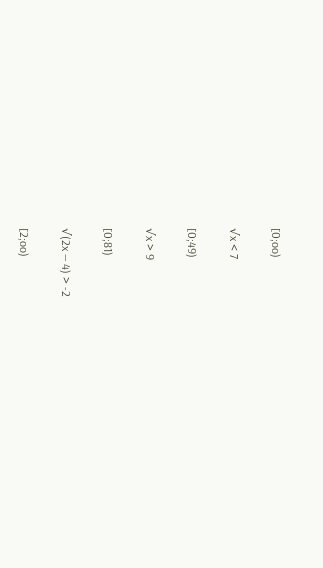[0;oo)

√x < 7

[0;49)

√x > 9

[0;81)

√(2x — 4) > -2

[2;oo)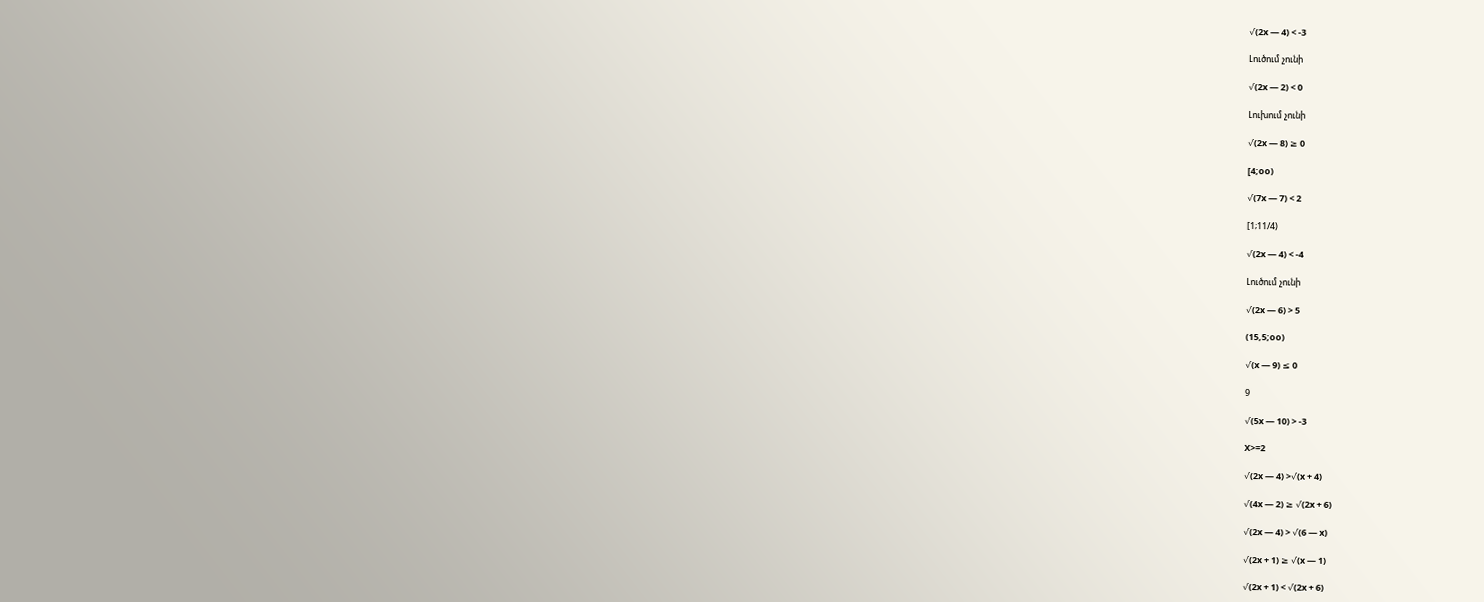√(2x — 4) < -3

Լուծում չունի

√(2x — 2) < 0

Լուխում չունի

√(2x — 8) ≥ 0

[4;oo)

√(7x — 7) < 2

[1;11/4)

√(2x — 4) < -4

Լուծում չունի

√(2x — 6) > 5

(15,5;oo)

√(x — 9) ≤ 0

9

√(5x — 10) > -3

X>=2

√(2x — 4) >√(x + 4)

√(4x — 2) ≥ √(2x + 6)

√(2x — 4) > √(6 — x)

√(2x + 1) ≥ √(x — 1)

√(2x + 1) < √(2x + 6)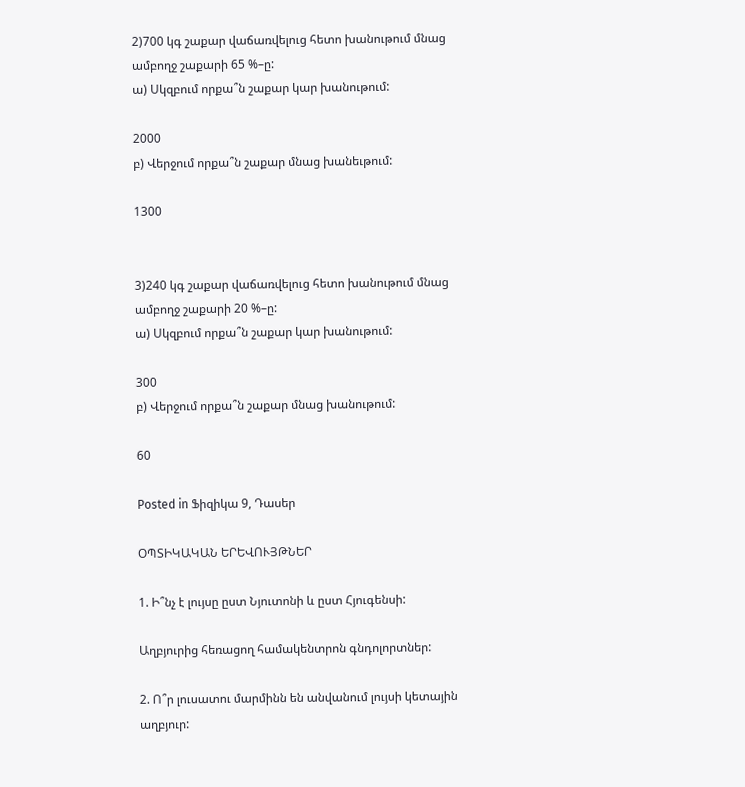2)700 կգ շաքար վաճառվելուց հետո խանութում մնաց ամբողջ շաքարի 65 %–ը:
ա) Սկզբում որքա՞ն շաքար կար խանութում:

2000
բ) Վերջում որքա՞ն շաքար մնաց խանեւթում:

1300


3)240 կգ շաքար վաճառվելուց հետո խանութում մնաց ամբողջ շաքարի 20 %–ը:
ա) Սկզբում որքա՞ն շաքար կար խանութում:

300
բ) Վերջում որքա՞ն շաքար մնաց խանութում:

60

Posted in Ֆիզիկա 9, Դասեր

ՕՊՏԻԿԱԿԱՆ ԵՐԵՎՈՒՅԹՆԵՐ

1. Ի՞նչ է լույսը ըստ Նյուտոնի և ըստ Հյուգենսի:

Աղբյուրից հեռացող համակենտրոն գնդոլորտներ:

2. Ո՞ր լուսատու մարմինն են անվանում լույսի կետային աղբյուր: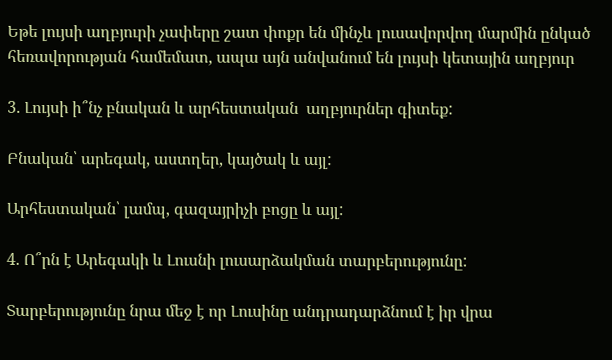Եթե լույսի աղբյուրի չափերը շատ փոքր են մինչև լուսավորվող մարմին ընկած հեռավորության համեմատ, ապա այն անվանում են լույսի կետային աղբյուր

3. Լույսի ի՞նչ բնական և արհեստական  աղբյուրներ գիտեք:

Բնական՝ արեգակ, աստղեր, կայծակ և այլ:

Արհեստական՝ լամպ, գազայրիչի բոցը և այլ:

4. Ո՞րն է Արեգակի և Լուսնի լուսարձակման տարբերությունը:

Տարբերությունը նրա մեջ է որ Լուսինը անդրադարձնում է իր վրա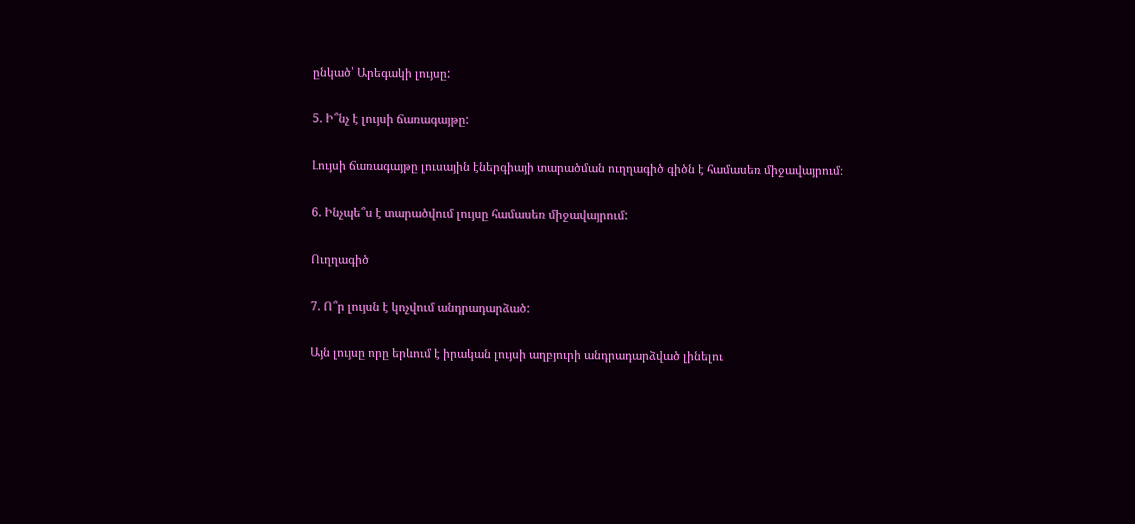ընկած՝ Արեգակի լույսը:

5. Ի՞նչ է լույսի ճառագայթը:

Լույսի ճառագայթը լուսային էներգիայի տարածման ուղղագիծ գիծն է համասեռ միջավայրում։

6. Ինչպե՞ս է տարածվում լույսը համասեռ միջավայրում:

Ուղղագիծ

7. Ո՞ր լույսն է կոչվում անդրադարձած:

Այն լույսը որը երևում է իրական լույսի աղբյուրի անդրադարձված լինելու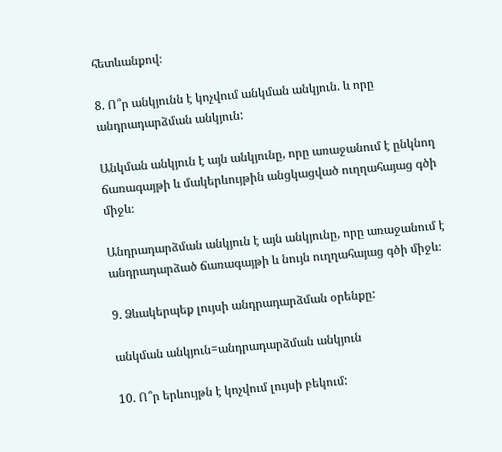հետևանքով։

8. Ո՞ր անկյունն է կոչվում անկման անկյուն. և որը անդրադարձման անկյուն:

Անկման անկյուն է այն անկյունը, որը առաջանում է ընկնող ճառագայթի և մակերևույթին անցկացված ուղղահայաց գծի միջև։

Անդրադարձման անկյուն է այն անկյունը, որը առաջանում է անդրադարձած ճառագայթի և նույն ուղղահայաց գծի միջև։

9. Ձևակերպեք լույսի անդրադարձման օրենքը:

անկման անկյուն=անդրադարձման անկյուն

10. Ո՞ր երևույթն է կոչվում լույսի բեկում: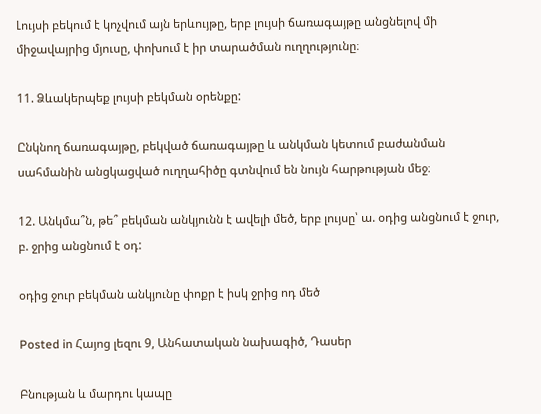Լույսի բեկում է կոչվում այն երևույթը, երբ լույսի ճառագայթը անցնելով մի միջավայրից մյուսը, փոխում է իր տարածման ուղղությունը։

11. Ձևակերպեք լույսի բեկման օրենքը:

Ընկնող ճառագայթը, բեկված ճառագայթը և անկման կետում բաժանման սահմանին անցկացված ուղղահիծը գտնվում են նույն հարթության մեջ։

12. Անկմա՞ն, թե՞ բեկման անկյունն է ավելի մեծ, երբ լույսը՝ ա. օդից անցնում է ջուր, բ. ջրից անցնում է օդ:

օդից ջուր բեկման անկյունը փոքր է իսկ ջրից ոդ մեծ

Posted in Հայոց լեզու 9, Անհատական նախագիծ, Դասեր

Բնության և մարդու կապը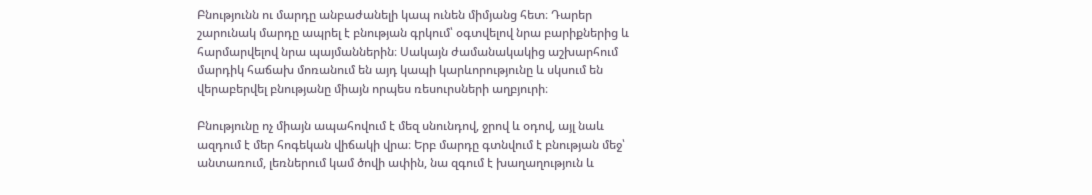Բնությունն ու մարդը անբաժանելի կապ ունեն միմյանց հետ։ Դարեր շարունակ մարդը ապրել է բնության գրկում՝ օգտվելով նրա բարիքներից և հարմարվելով նրա պայմաններին։ Սակայն ժամանակակից աշխարհում մարդիկ հաճախ մոռանում են այդ կապի կարևորությունը և սկսում են վերաբերվել բնությանը միայն որպես ռեսուրսների աղբյուրի։

Բնությունը ոչ միայն ապահովում է մեզ սնունդով, ջրով և օդով, այլ նաև ազդում է մեր հոգեկան վիճակի վրա։ Երբ մարդը գտնվում է բնության մեջ՝ անտառում, լեռներում կամ ծովի ափին, նա զգում է խաղաղություն և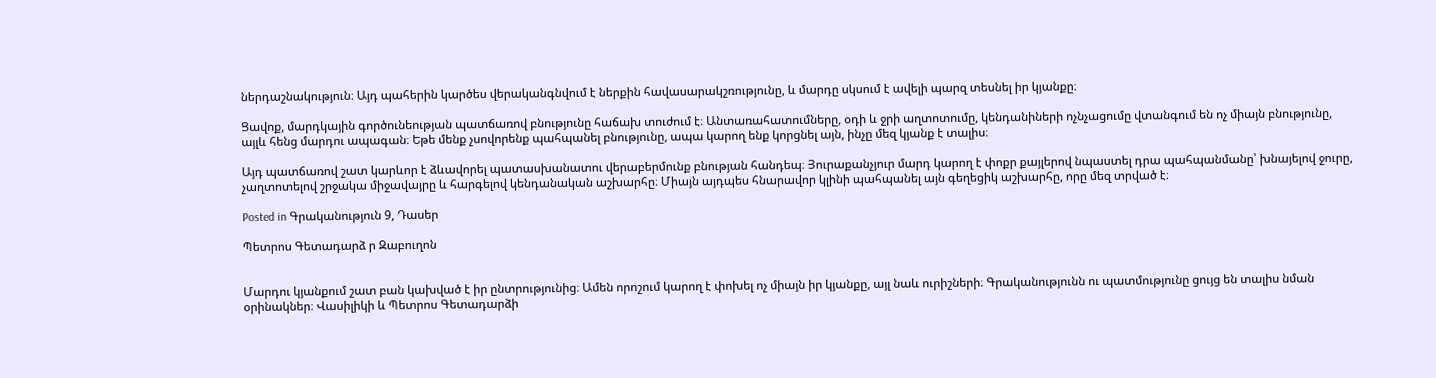ներդաշնակություն։ Այդ պահերին կարծես վերականգնվում է ներքին հավասարակշռությունը, և մարդը սկսում է ավելի պարզ տեսնել իր կյանքը։

Ցավոք, մարդկային գործունեության պատճառով բնությունը հաճախ տուժում է։ Անտառահատումները, օդի և ջրի աղտոտումը, կենդանիների ոչնչացումը վտանգում են ոչ միայն բնությունը, այլև հենց մարդու ապագան։ Եթե մենք չսովորենք պահպանել բնությունը, ապա կարող ենք կորցնել այն, ինչը մեզ կյանք է տալիս։

Այդ պատճառով շատ կարևոր է ձևավորել պատասխանատու վերաբերմունք բնության հանդեպ։ Յուրաքանչյուր մարդ կարող է փոքր քայլերով նպաստել դրա պահպանմանը՝ խնայելով ջուրը, չաղտոտելով շրջակա միջավայրը և հարգելով կենդանական աշխարհը։ Միայն այդպես հնարավոր կլինի պահպանել այն գեղեցիկ աշխարհը, որը մեզ տրված է։

Posted in Գրականություն 9, Դասեր

Պետրոս Գետադարձ ր Զաբուղոն


Մարդու կյանքում շատ բան կախված է իր ընտրությունից։ Ամեն որոշում կարող է փոխել ոչ միայն իր կյանքը, այլ նաև ուրիշների։ Գրականությունն ու պատմությունը ցույց են տալիս նման օրինակներ։ Վասիլիկի և Պետրոս Գետադարձի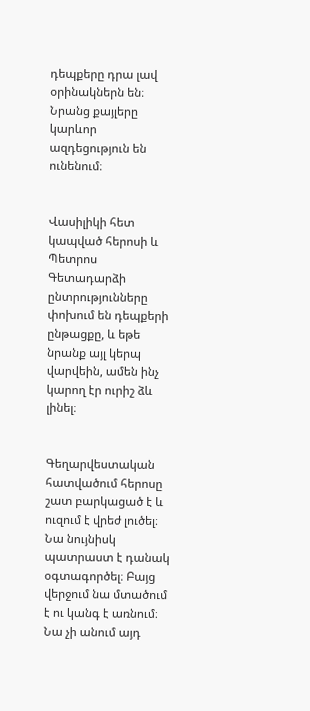դեպքերը դրա լավ օրինակներն են։ Նրանց քայլերը կարևոր ազդեցություն են ունենում։


Վասիլիկի հետ կապված հերոսի և Պետրոս Գետադարձի ընտրությունները փոխում են դեպքերի ընթացքը, և եթե նրանք այլ կերպ վարվեին, ամեն ինչ կարող էր ուրիշ ձև լինել։


Գեղարվեստական հատվածում հերոսը շատ բարկացած է և ուզում է վրեժ լուծել։ Նա նույնիսկ պատրաստ է դանակ օգտագործել։ Բայց վերջում նա մտածում է ու կանգ է առնում։ Նա չի անում այդ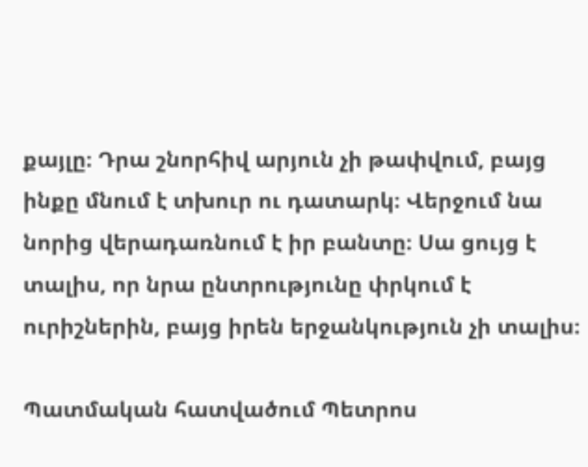քայլը։ Դրա շնորհիվ արյուն չի թափվում, բայց ինքը մնում է տխուր ու դատարկ։ Վերջում նա նորից վերադառնում է իր բանտը։ Սա ցույց է տալիս, որ նրա ընտրությունը փրկում է ուրիշներին, բայց իրեն երջանկություն չի տալիս։

Պատմական հատվածում Պետրոս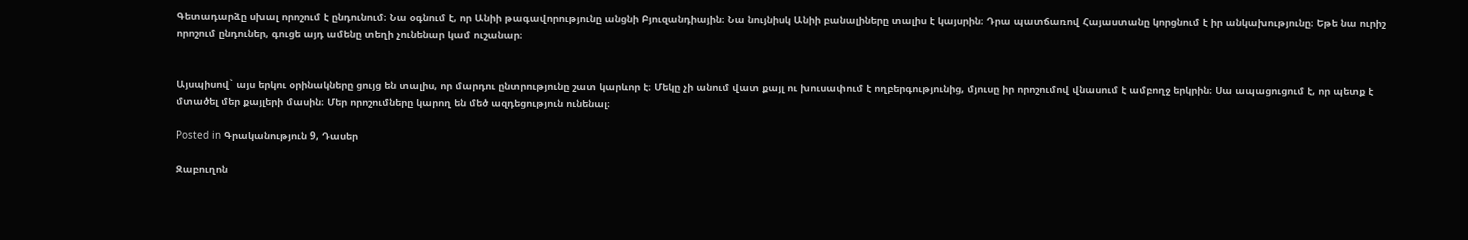Գետադարձը սխալ որոշում է ընդունում։ Նա օգնում է, որ Անիի թագավորությունը անցնի Բյուզանդիային։ Նա նույնիսկ Անիի բանալիները տալիս է կայսրին։ Դրա պատճառով Հայաստանը կորցնում է իր անկախությունը։ Եթե նա ուրիշ որոշում ընդուներ, գուցե այդ ամենը տեղի չունենար կամ ուշանար։


Այսպիսով` այս երկու օրինակները ցույց են տալիս, որ մարդու ընտրությունը շատ կարևոր է։ Մեկը չի անում վատ քայլ ու խուսափում է ողբերգությունից, մյուսը իր որոշումով վնասում է ամբողջ երկրին։ Սա ապացուցում է, որ պետք է մտածել մեր քայլերի մասին։ Մեր որոշումները կարող են մեծ ազդեցություն ունենալ։

Posted in Գրականություն 9, Դասեր

Զաբուղոն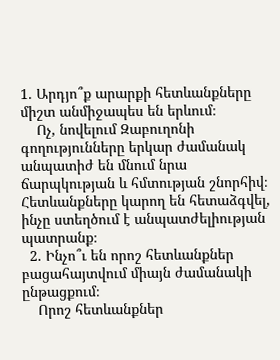1. Արդյո՞ք արարքի հետևանքները միշտ անմիջապես են երևում։
    Ոչ, նովելում Զաբուղոնի գողությունները երկար ժամանակ անպատիժ են մնում նրա ճարպկության և հմտության շնորհիվ։ Հետևանքները կարող են հետաձգվել, ինչը ստեղծում է անպատժելիության պատրանք։
  2. Ինչո՞ւ են որոշ հետևանքներ բացահայտվում միայն ժամանակի ընթացքում։
    Որոշ հետևանքներ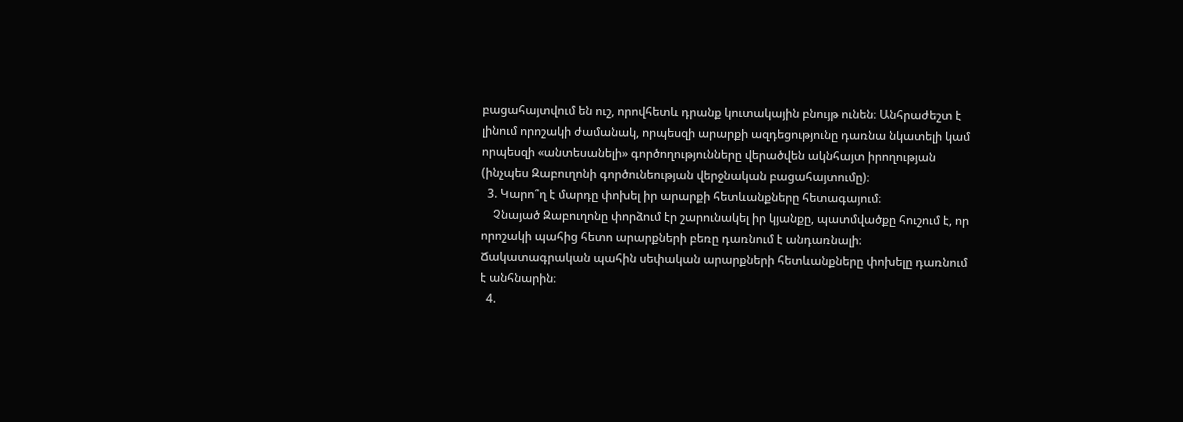բացահայտվում են ուշ, որովհետև դրանք կուտակային բնույթ ունեն։ Անհրաժեշտ է լինում որոշակի ժամանակ, որպեսզի արարքի ազդեցությունը դառնա նկատելի կամ որպեսզի «անտեսանելի» գործողությունները վերածվեն ակնհայտ իրողության (ինչպես Զաբուղոնի գործունեության վերջնական բացահայտումը)։
  3. Կարո՞ղ է մարդը փոխել իր արարքի հետևանքները հետագայում։
    Չնայած Զաբուղոնը փորձում էր շարունակել իր կյանքը, պատմվածքը հուշում է, որ որոշակի պահից հետո արարքների բեռը դառնում է անդառնալի։ Ճակատագրական պահին սեփական արարքների հետևանքները փոխելը դառնում է անհնարին։
  4.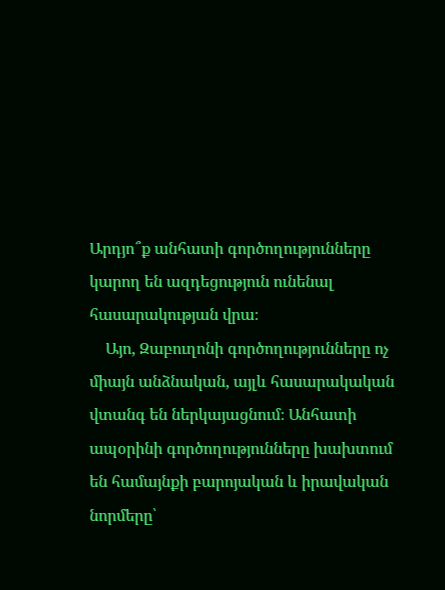Արդյո՞ք անհատի գործողությունները կարող են ազդեցություն ունենալ հասարակության վրա։
    Այո, Զաբուղոնի գործողությունները ոչ միայն անձնական, այլև հասարակական վտանգ են ներկայացնում։ Անհատի ապօրինի գործողությունները խախտում են համայնքի բարոյական և իրավական նորմերը՝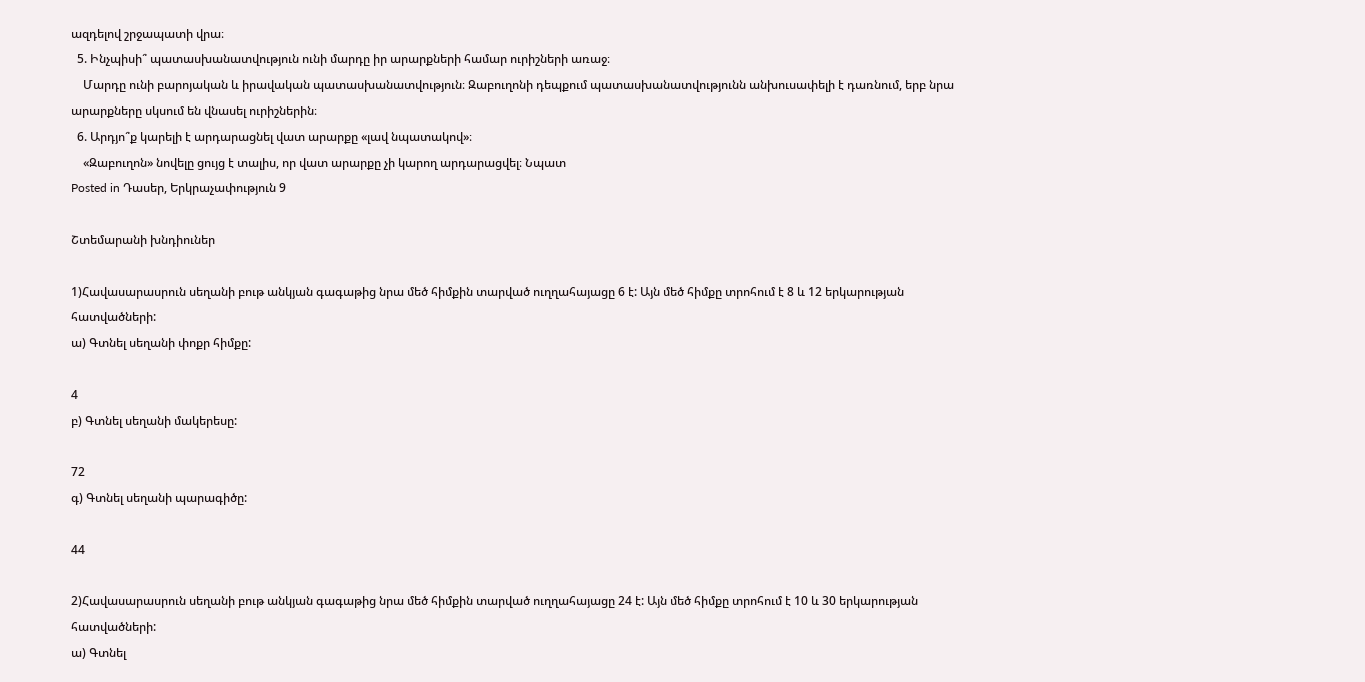ազդելով շրջապատի վրա։
  5. Ինչպիսի՞ պատասխանատվություն ունի մարդը իր արարքների համար ուրիշների առաջ։
    Մարդը ունի բարոյական և իրավական պատասխանատվություն։ Զաբուղոնի դեպքում պատասխանատվությունն անխուսափելի է դառնում, երբ նրա արարքները սկսում են վնասել ուրիշներին։
  6. Արդյո՞ք կարելի է արդարացնել վատ արարքը «լավ նպատակով»։
    «Զաբուղոն» նովելը ցույց է տալիս, որ վատ արարքը չի կարող արդարացվել։ Նպատ
Posted in Դասեր, Երկրաչափություն 9

Շտեմարանի խնդիուներ

1)Հավասարասրուն սեղանի բութ անկյան գագաթից նրա մեծ հիմքին տարված ուղղահայացը 6 է: Այն մեծ հիմքը տրոհում է 8 և 12 երկարության հատվածների:
ա) Գտնել սեղանի փոքր հիմքը:

4
բ) Գտնել սեղանի մակերեսը:

72
գ) Գտնել սեղանի պարագիծը:

44

2)Հավասարասրուն սեղանի բութ անկյան գագաթից նրա մեծ հիմքին տարված ուղղահայացը 24 է: Այն մեծ հիմքը տրոհում է 10 և 30 երկարության հատվածների:
ա) Գտնել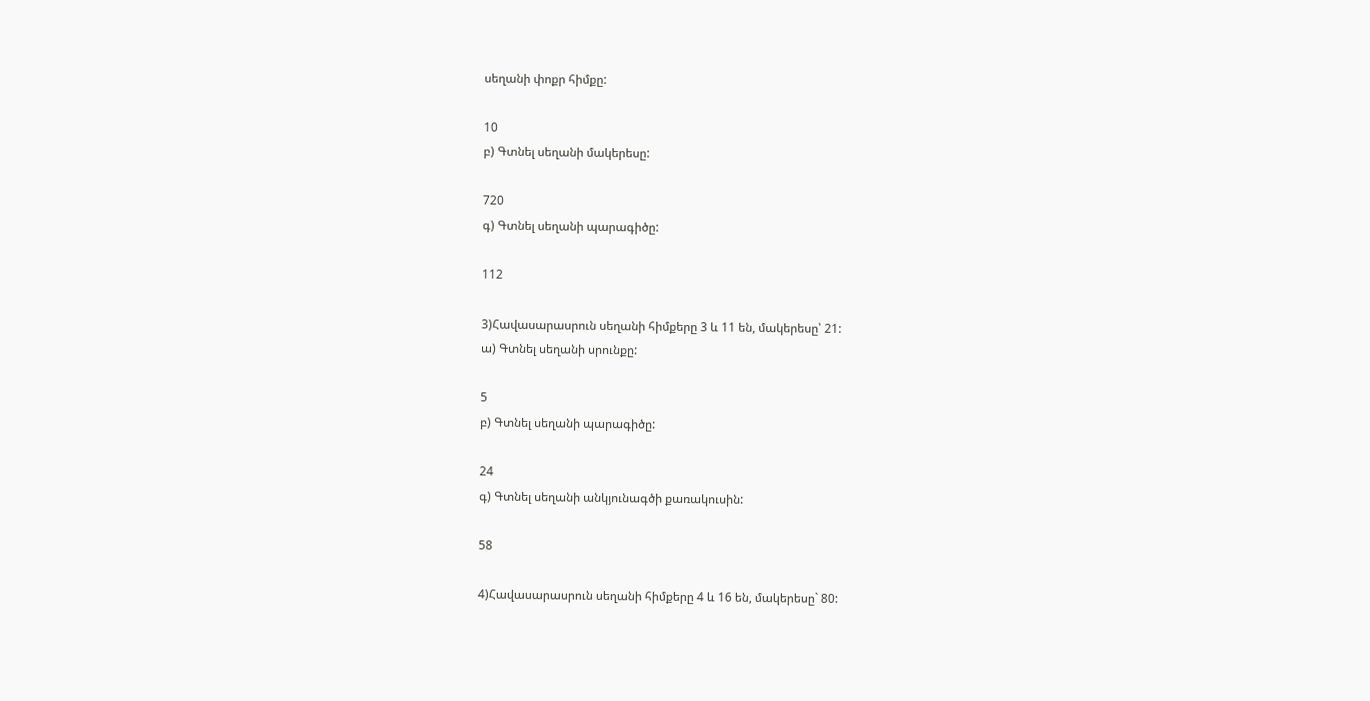սեղանի փոքր հիմքը:

10
բ) Գտնել սեղանի մակերեսը:

720
գ) Գտնել սեղանի պարագիծը:

112

3)Հավասարասրուն սեղանի հիմքերը 3 և 11 են, մակերեսը՝ 21:
ա) Գտնել սեղանի սրունքը:

5
բ) Գտնել սեղանի պարագիծը:

24
գ) Գտնել սեղանի անկյունագծի քառակուսին:

58

4)Հավասարասրուն սեղանի հիմքերը 4 և 16 են, մակերեսը` 80: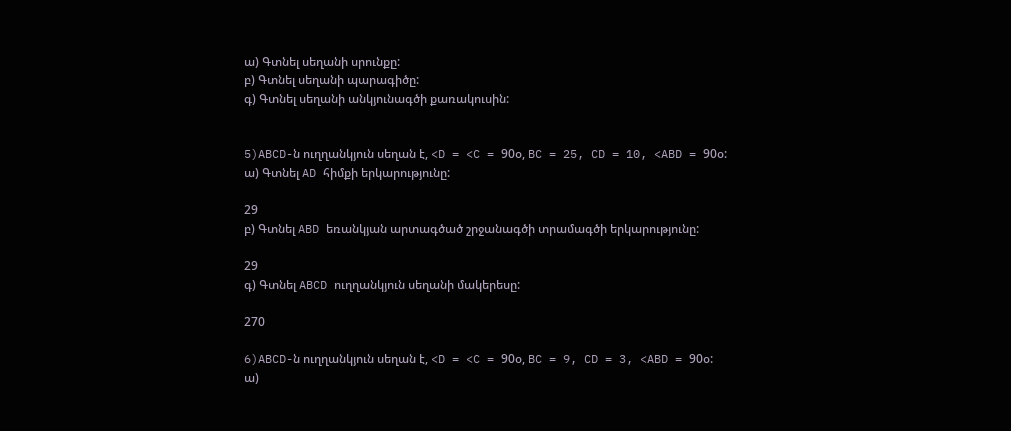ա) Գտնել սեղանի սրունքը:
բ) Գտնել սեղանի պարագիծը:
գ) Գտնել սեղանի անկյունագծի քառակուսին:


5)ABCD-ն ուղղանկյուն սեղան է, <D = <C = 90օ, BC = 25, CD = 10, <ABD = 90օ:
ա) Գտնել AD հիմքի երկարությունը:

29
բ) Գտնել ABD եռանկյան արտագծած շրջանագծի տրամագծի երկարությունը:

29
գ) Գտնել ABCD ուղղանկյուն սեղանի մակերեսը:

270

6)ABCD-ն ուղղանկյուն սեղան է, <D = <C = 90օ, BC = 9, CD = 3, <ABD = 90օ:
ա)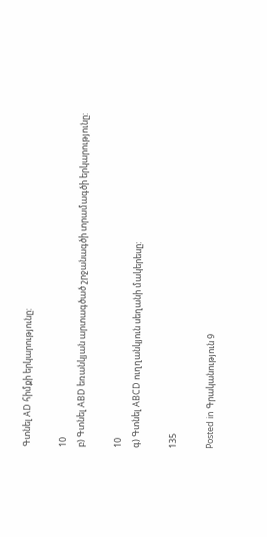Գտնել AD հիմքի երկարությունը:

10
բ) Գտնել ABD եռանկյան արտագծած շրջանագծի տրամագծի երկարությունը:

10
գ) Գտնել ABCD ուղղանկյուն սեղանի մակերեսը:

135

Posted in Գրականություն 9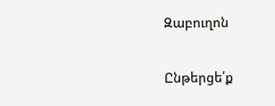Զաբուղոն

Ընթերցե՛ք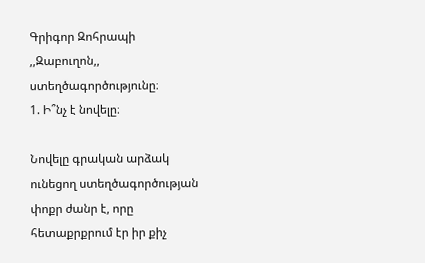Գրիգոր Զոհրապի ,,Զաբուղոն,, ստեղծագործությունը։
1. Ի՞նչ է նովելը։

Նովելը գրական արձակ ունեցող ստեղծագործության փոքր ժանր է, որը հետաքրքրում էր իր քիչ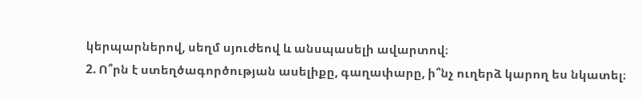կերպարներով, սեղմ սյուժեով և անսպասելի ավարտով։
2. Ո՞րն է ստեղծագործության ասելիքը, գաղափարը, ի՞նչ ուղերձ կարող ես նկատել։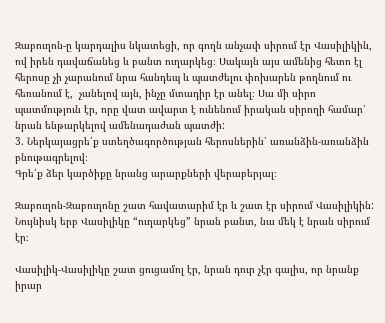Զաբուղոն-ը կարդալիս նկատեցի, որ գողն անչափ սիրում էր Վասիլիկին, ով իրեն դավաճանեց և բանտ ուղարկեց։ Սակայն այս ամենից հետո էլ հերոսը չի չարանում նրա հանդեպ և պատժելու փոխարեն թողնում ու հեռանում է,  չանելով այն, ինչը մտադիր էր անել։ Սա մի սիրո պատմություն էր, որը վատ ավարտ է ունենում իրական սիրողի համար՝ նրան ենթարկելով ամենադաժան պատժի:
3. Ներկայացրե՛ք ստեղծագործության հերոսներին՝ առանձին-առանձին բնութագրելով։
Գրե՛ք ձեր կարծիքը նրանց արարքների վերաբերյալ։

Զաբուղոն-Զաբուղոնը շատ հավատարիմ էր և շատ էր սիրում Վասիլիկին: Նույնիսկ երբ Վասիլիկը “ուղարկեց” նրան բանտ, նա մեկ է նրան սիրում էր։

Վասիլիկ-Վասիլիկը շատ ցուցամոլ էր, նրան դուր չէր գալիս, որ նրանք իրար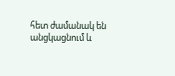հետ ժամանակ են անցկացնում և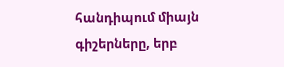հանդիպում միայն գիշերները, երբ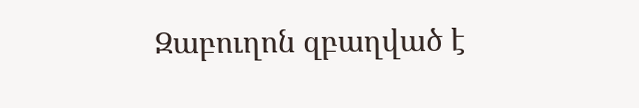Զաբուղոն զբաղված է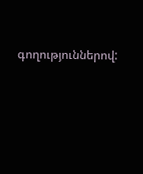գողություններով: